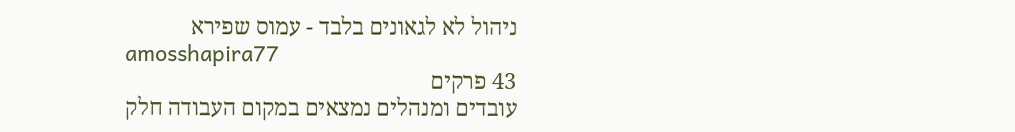ניהול לא לגאונים בלבד - עמוס שפירא
amosshapira77
43 פרקים
עובדים ומנהלים נמצאים במקום העבודה חלק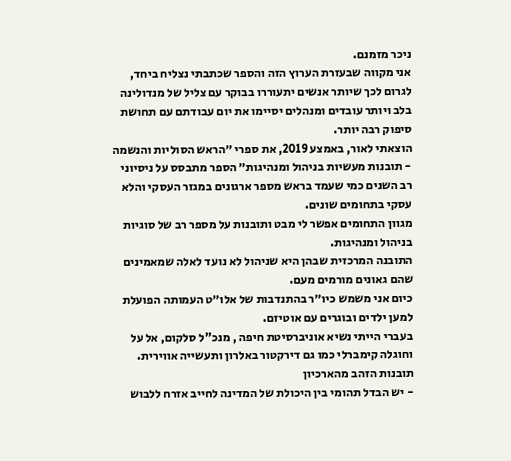ניכר מזמנם.
אני מקווה שבעזרת הערוץ הזה והספר שכתבתי נצליח ביחד, לגרום לכך שיותר אנשים יתעוררו בבוקר עם צליל של מנדולינה בלב ויותר עובדים ומנהלים יסיימו את יום עבודתם עם תחושת סיפוק רבה יותר.
הוצאתי לאור, באמצע 2019, את ספרי ״הראש הסוליות והנשמה - תובנות מעשיות בניהול ומנהיגות״ הספר מתבסס על ניסיוני רב השנים כמי שעמד בראש מספר ארגונים במגזר העסקי והלא עסקי בתחומים שונים.
מגוון התחומים אפשר לי מבט ותובנות על מספר רב של סוגיות בניהול ומנהיגות.
התובנה המרכזית שבהן היא שניהול לא נועד לאלה שמאמינים שהם גאונים מורמים מעם.
כיום אני משמש כיו״ר בהתנדבות של אלו״ט העמותה הפועלת למען ילדים ובוגרים עם אוטיזם.
בעברי הייתי נשיא אוניברסיטת חיפה , מנכ"ל סלקום, אל על וחוגלה קימברלי כמו גם דירקטור באלרון ותעשייה אווירית.
תובנות הזהב מהארכיון
- יש הבדל תהומי בין היכולת של המדינה לחייב אזרח ללבוש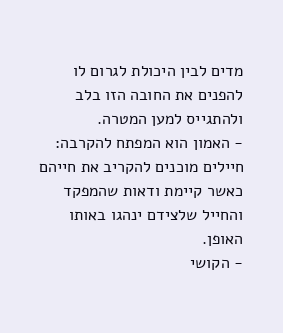מדים לבין היכולת לגרום לו להפנים את החובה הזו בלב ולהתגייס למען המטרה.
- האמון הוא המפתח להקרבה: חיילים מוכנים להקריב את חייהם כאשר קיימת ודאות שהמפקד והחייל שלצידם ינהגו באותו האופן.
- הקושי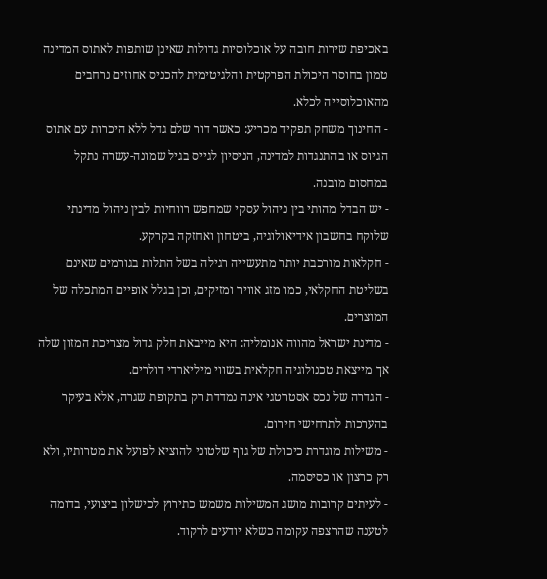באכיפת שירות חובה על אוכלוסיות גדולות שאינן שותפות לאתוס המדינה טמון בחוסר היכולת הפרקטית והלגיטימית להכניס אחוזים נרחבים מהאוכלוסייה לכלא.
- החינוך משחק תפקיד מכריע: כאשר דור שלם גדל ללא היכרות עם אתוס הגיוס או בהתנגדות למדינה, הניסיון לגייס בגיל שמונה-עשרה נתקל במחסום מובנה.
- יש הבדל מהותי בין ניהול עסקי שמחפש רווחיות לבין ניהול מדינתי שלוקח בחשבון אידיאולוגיה, ביטחון ואחזקה בקרקע.
- חקלאות מורכבת יותר מתעשייה רגילה בשל התלות בגורמים שאינם בשליטת החקלאי, כמו מזג אוויר ומזיקים, וכן בגלל אופיים המתכלה של המוצרים.
- מדינת ישראל מהווה אנומליה: היא מייבאת חלק גדול מצריכת המזון שלה אך מייצאת טכנולוגיה חקלאית בשווי מיליארדי דולרים.
- הגדרה של נכס אסטרטגי אינה נמדדת רק בתקופת שגרה, אלא בעיקר בהערכות לתרחישי חירום.
- משילות מוגדרת כיכולת של גוף שלטוני להוציא לפועל את מטרותיו, ולא רק כרצון או כסיסמה.
- לעיתים קרובות מושג המשילות משמש כתירוץ לכישלון ביצועי, בדומה לטענה שהרצפה עקומה כשלא יודעים לרקוד.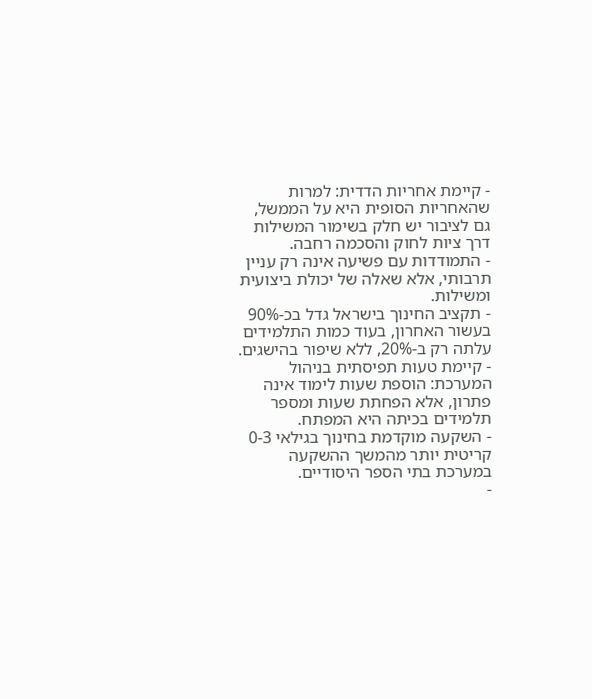- קיימת אחריות הדדית: למרות שהאחריות הסופית היא על הממשל, גם לציבור יש חלק בשימור המשילות דרך ציות לחוק והסכמה רחבה.
- התמודדות עם פשיעה אינה רק עניין תרבותי, אלא שאלה של יכולת ביצועית ומשילות.
- תקציב החינוך בישראל גדל בכ-90% בעשור האחרון, בעוד כמות התלמידים עלתה רק ב-20%, ללא שיפור בהישגים.
- קיימת טעות תפיסתית בניהול המערכת: הוספת שעות לימוד אינה פתרון, אלא הפחתת שעות ומספר תלמידים בכיתה היא המפתח.
- השקעה מוקדמת בחינוך בגילאי 0-3 קריטית יותר מהמשך ההשקעה במערכת בתי הספר היסודיים.
-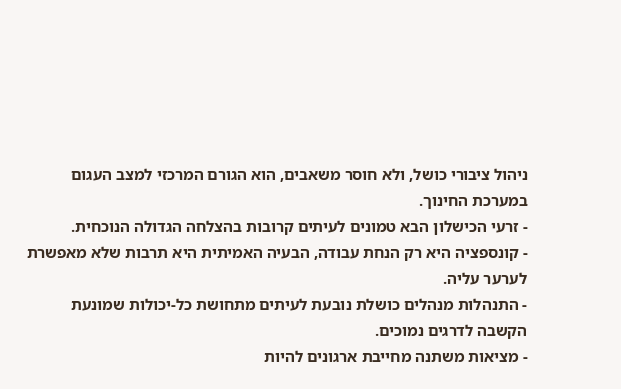ניהול ציבורי כושל, ולא חוסר משאבים, הוא הגורם המרכזי למצב העגום במערכת החינוך.
- זרעי הכישלון הבא טמונים לעיתים קרובות בהצלחה הגדולה הנוכחית.
- קונספציה היא רק הנחת עבודה, הבעיה האמיתית היא תרבות שלא מאפשרת לערער עליה.
- התנהלות מנהלים כושלת נובעת לעיתים מתחושת כל-יכולות שמונעת הקשבה לדרגים נמוכים.
- מציאות משתנה מחייבת ארגונים להיות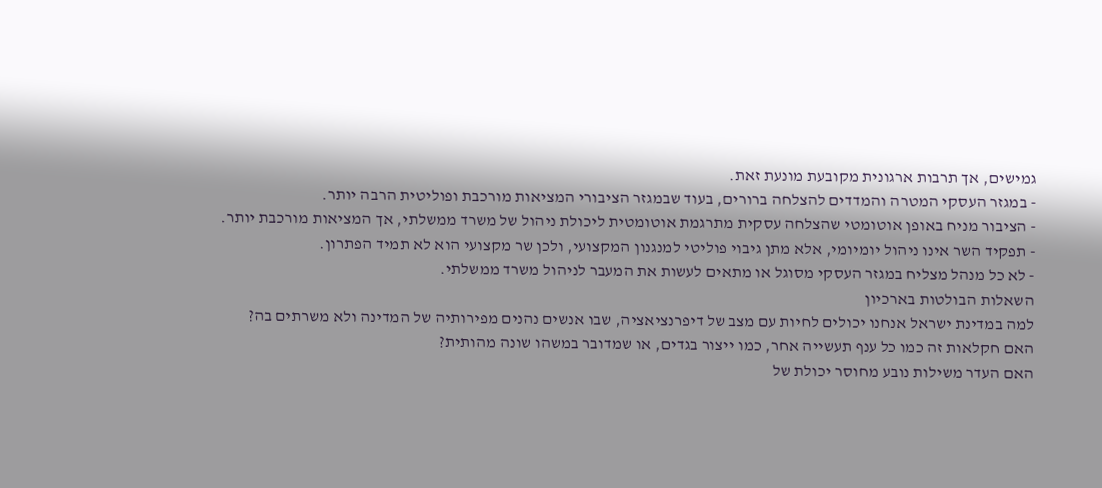גמישים, אך תרבות ארגונית מקובעת מונעת זאת.
- במגזר העסקי המטרה והמדדים להצלחה ברורים, בעוד שבמגזר הציבורי המציאות מורכבת ופוליטית הרבה יותר.
- הציבור מניח באופן אוטומטי שהצלחה עסקית מתרגמת אוטומטית ליכולת ניהול של משרד ממשלתי, אך המציאות מורכבת יותר.
- תפקיד השר אינו ניהול יומיומי, אלא מתן גיבוי פוליטי למנגנון המקצועי, ולכן שר מקצועי הוא לא תמיד הפתרון.
- לא כל מנהל מצליח במגזר העסקי מסוגל או מתאים לעשות את המעבר לניהול משרד ממשלתי.
השאלות הבולטות בארכיון
למה במדינת ישראל אנחנו יכולים לחיות עם מצב של דיפרנציאציה, שבו אנשים נהנים מפירותיה של המדינה ולא משרתים בה?
האם חקלאות זה כמו כל ענף תעשייה אחר, כמו ייצור בגדים, או שמדובר במשהו שונה מהותית?
האם העדר משילות נובע מחוסר יכולת של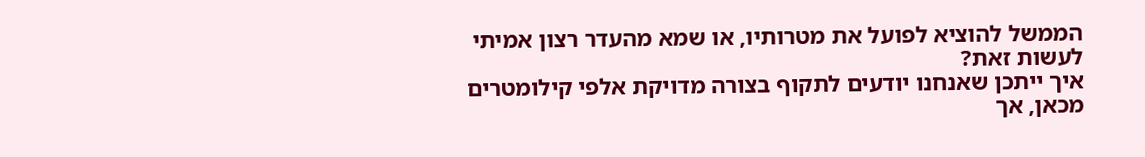הממשל להוציא לפועל את מטרותיו, או שמא מהעדר רצון אמיתי לעשות זאת?
איך ייתכן שאנחנו יודעים לתקוף בצורה מדויקת אלפי קילומטרים מכאן, אך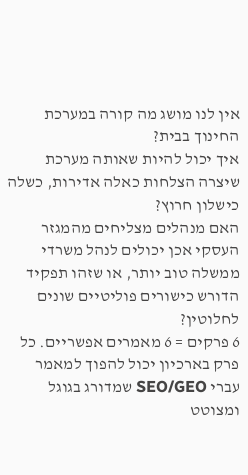אין לנו מושג מה קורה במערכת החינוך בבית?
איך יכול להיות שאותה מערכת שיצרה הצלחות כאלה אדירות, כשלה כישלון חרוץ?
האם מנהלים מצליחים מהמגזר העסקי אכן יכולים לנהל משרדי ממשלה טוב יותר, או שזהו תפקיד הדורש כישורים פוליטיים שונים לחלוטין?
6 פרקים = 6 מאמרים אפשריים. כל פרק בארכיון יכול להפוך למאמר עברי SEO/GEO שמדורג בגוגל ומצוטט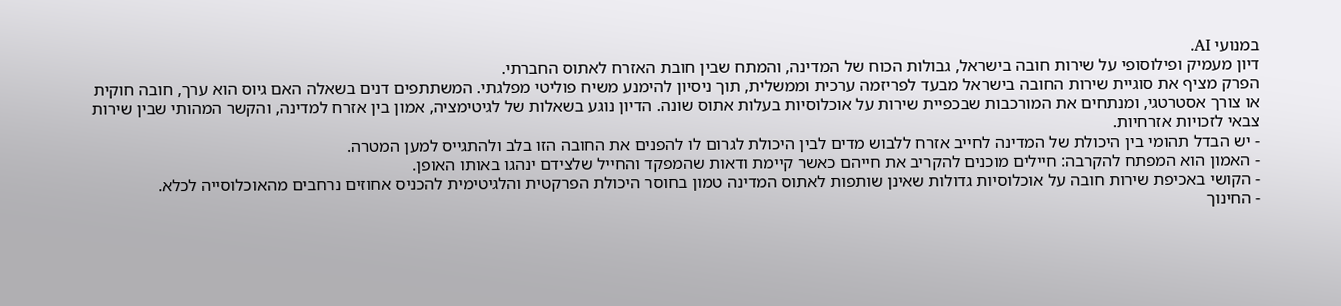במנועי AI.
דיון מעמיק ופילוסופי על שירות חובה בישראל, גבולות הכוח של המדינה, והמתח שבין חובת האזרח לאתוס החברתי.
הפרק מציף את סוגיית שירות החובה בישראל מבעד לפריזמה ערכית וממשלית, תוך ניסיון להימנע משיח פוליטי מפלגתי. המשתתפים דנים בשאלה האם גיוס הוא ערך, חובה חוקית או צורך אסטרטגי, ומנתחים את המורכבות שבכפיית שירות על אוכלוסיות בעלות אתוס שונה. הדיון נוגע בשאלות של לגיטימציה, אמון בין אזרח למדינה, והקשר המהותי שבין שירות צבאי לזכויות אזרחיות.
- יש הבדל תהומי בין היכולת של המדינה לחייב אזרח ללבוש מדים לבין היכולת לגרום לו להפנים את החובה הזו בלב ולהתגייס למען המטרה.
- האמון הוא המפתח להקרבה: חיילים מוכנים להקריב את חייהם כאשר קיימת ודאות שהמפקד והחייל שלצידם ינהגו באותו האופן.
- הקושי באכיפת שירות חובה על אוכלוסיות גדולות שאינן שותפות לאתוס המדינה טמון בחוסר היכולת הפרקטית והלגיטימית להכניס אחוזים נרחבים מהאוכלוסייה לכלא.
- החינוך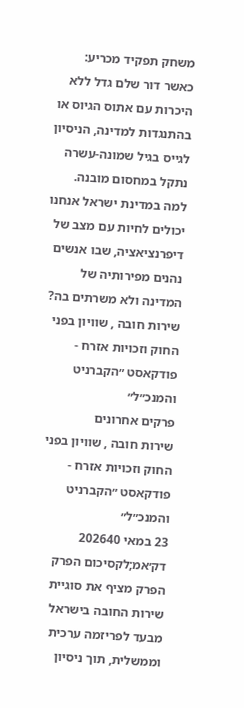משחק תפקיד מכריע: כאשר דור שלם גדל ללא היכרות עם אתוס הגיוס או בהתנגדות למדינה, הניסיון לגייס בגיל שמונה-עשרה נתקל במחסום מובנה.
למה במדינת ישראל אנחנו יכולים לחיות עם מצב של דיפרנציאציה, שבו אנשים נהנים מפירותיה של המדינה ולא משרתים בה?
שירות חובה , שוויון בפני החוק וזכויות אזרח - פודקאסט ״הקברניט והמנכ״ל״
פרקים אחרונים
שירות חובה , שוויון בפני החוק וזכויות אזרח - פודקאסט ״הקברניט והמנכ״ל״
23 במאי 202640 דק׳אמ;לקסיכום הפרק
הפרק מציף את סוגיית שירות החובה בישראל מבעד לפריזמה ערכית וממשלית, תוך ניסיון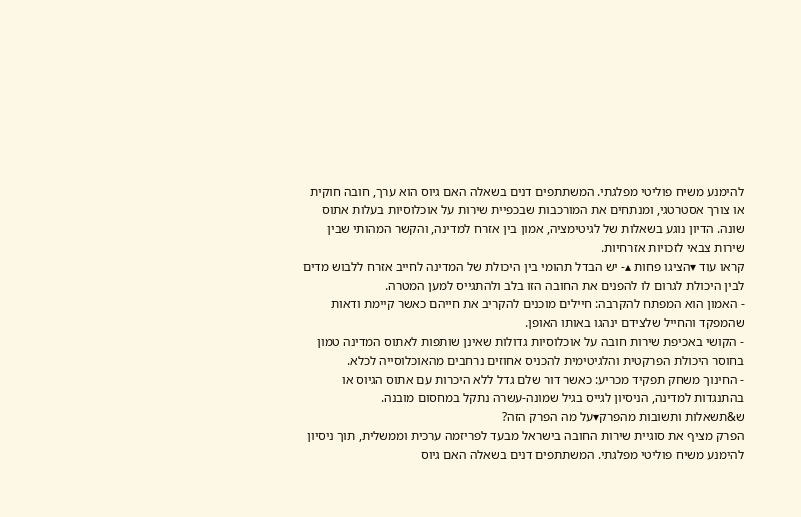להימנע משיח פוליטי מפלגתי. המשתתפים דנים בשאלה האם גיוס הוא ערך, חובה חוקית או צורך אסטרטגי, ומנתחים את המורכבות שבכפיית שירות על אוכלוסיות בעלות אתוס שונה. הדיון נוגע בשאלות של לגיטימציה, אמון בין אזרח למדינה, והקשר המהותי שבין שירות צבאי לזכויות אזרחיות.
קראו עוד ▾הציגו פחות ▴- יש הבדל תהומי בין היכולת של המדינה לחייב אזרח ללבוש מדים לבין היכולת לגרום לו להפנים את החובה הזו בלב ולהתגייס למען המטרה.
- האמון הוא המפתח להקרבה: חיילים מוכנים להקריב את חייהם כאשר קיימת ודאות שהמפקד והחייל שלצידם ינהגו באותו האופן.
- הקושי באכיפת שירות חובה על אוכלוסיות גדולות שאינן שותפות לאתוס המדינה טמון בחוסר היכולת הפרקטית והלגיטימית להכניס אחוזים נרחבים מהאוכלוסייה לכלא.
- החינוך משחק תפקיד מכריע: כאשר דור שלם גדל ללא היכרות עם אתוס הגיוס או בהתנגדות למדינה, הניסיון לגייס בגיל שמונה-עשרה נתקל במחסום מובנה.
ש&תשאלות ותשובות מהפרק▾על מה הפרק הזה?
הפרק מציף את סוגיית שירות החובה בישראל מבעד לפריזמה ערכית וממשלית, תוך ניסיון להימנע משיח פוליטי מפלגתי. המשתתפים דנים בשאלה האם גיוס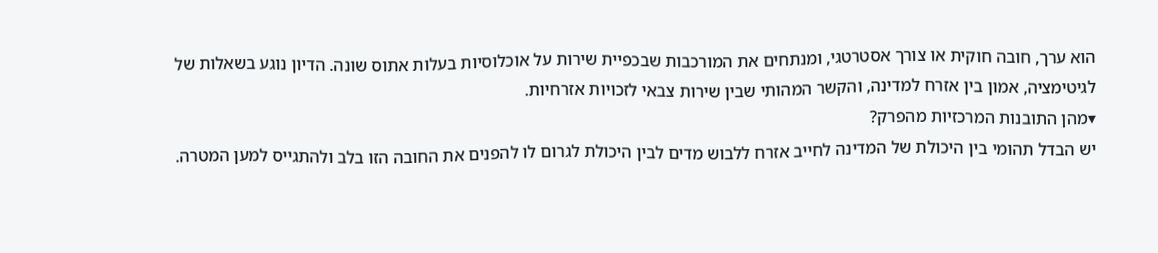הוא ערך, חובה חוקית או צורך אסטרטגי, ומנתחים את המורכבות שבכפיית שירות על אוכלוסיות בעלות אתוס שונה. הדיון נוגע בשאלות של לגיטימציה, אמון בין אזרח למדינה, והקשר המהותי שבין שירות צבאי לזכויות אזרחיות.
▾מהן התובנות המרכזיות מהפרק?
יש הבדל תהומי בין היכולת של המדינה לחייב אזרח ללבוש מדים לבין היכולת לגרום לו להפנים את החובה הזו בלב ולהתגייס למען המטרה.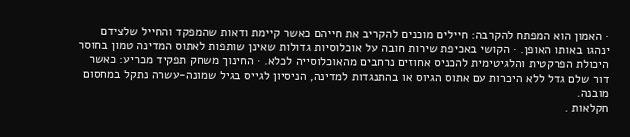· האמון הוא המפתח להקרבה: חיילים מוכנים להקריב את חייהם כאשר קיימת ודאות שהמפקד והחייל שלצידם ינהגו באותו האופן. · הקושי באכיפת שירות חובה על אוכלוסיות גדולות שאינן שותפות לאתוס המדינה טמון בחוסר היכולת הפרקטית והלגיטימית להכניס אחוזים נרחבים מהאוכלוסייה לכלא. · החינוך משחק תפקיד מכריע: כאשר דור שלם גדל ללא היכרות עם אתוס הגיוס או בהתנגדות למדינה, הניסיון לגייס בגיל שמונה-עשרה נתקל במחסום מובנה.
חקלאות .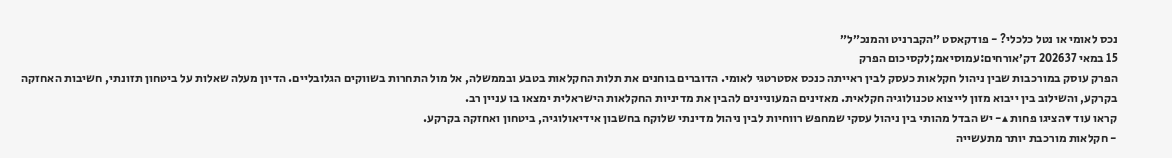נכס לאומי או נטל כלכלי? - פודקאסט ״הקברניט והמנכ״ל״
15 במאי 202637 דק׳אורחים:עמוסיאמ;לקסיכום הפרק
הפרק עוסק במורכבות שבין ניהול חקלאות כעסק לבין ראייתה כנכס אסטרטגי לאומי. הדוברים בוחנים את תלות החקלאות בטבע ובממשלה, אל מול התחרות בשווקים הגלובליים. הדיון מעלה שאלות על ביטחון תזונתי, חשיבות האחזקה בקרקע, והשילוב בין ייבוא מזון לייצוא טכנולוגיה חקלאית. מאזינים המעוניינים להבין את מדיניות החקלאות הישראלית ימצאו בו עניין רב.
קראו עוד ▾הציגו פחות ▴- יש הבדל מהותי בין ניהול עסקי שמחפש רווחיות לבין ניהול מדינתי שלוקח בחשבון אידיאולוגיה, ביטחון ואחזקה בקרקע.
- חקלאות מורכבת יותר מתעשייה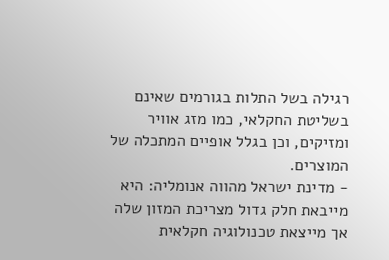רגילה בשל התלות בגורמים שאינם בשליטת החקלאי, כמו מזג אוויר ומזיקים, וכן בגלל אופיים המתכלה של המוצרים.
- מדינת ישראל מהווה אנומליה: היא מייבאת חלק גדול מצריכת המזון שלה אך מייצאת טכנולוגיה חקלאית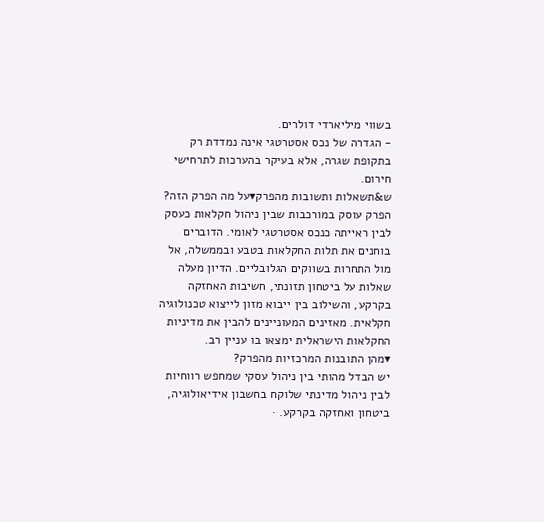בשווי מיליארדי דולרים.
- הגדרה של נכס אסטרטגי אינה נמדדת רק בתקופת שגרה, אלא בעיקר בהערכות לתרחישי חירום.
ש&תשאלות ותשובות מהפרק▾על מה הפרק הזה?
הפרק עוסק במורכבות שבין ניהול חקלאות כעסק לבין ראייתה כנכס אסטרטגי לאומי. הדוברים בוחנים את תלות החקלאות בטבע ובממשלה, אל מול התחרות בשווקים הגלובליים. הדיון מעלה שאלות על ביטחון תזונתי, חשיבות האחזקה בקרקע, והשילוב בין ייבוא מזון לייצוא טכנולוגיה חקלאית. מאזינים המעוניינים להבין את מדיניות החקלאות הישראלית ימצאו בו עניין רב.
▾מהן התובנות המרכזיות מהפרק?
יש הבדל מהותי בין ניהול עסקי שמחפש רווחיות לבין ניהול מדינתי שלוקח בחשבון אידיאולוגיה, ביטחון ואחזקה בקרקע. ·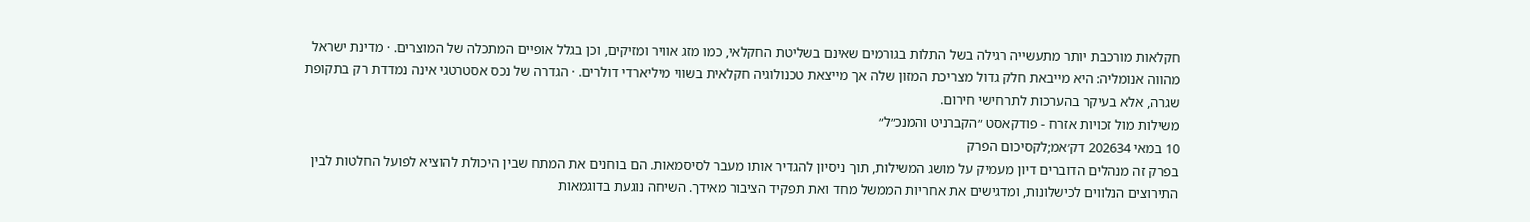חקלאות מורכבת יותר מתעשייה רגילה בשל התלות בגורמים שאינם בשליטת החקלאי, כמו מזג אוויר ומזיקים, וכן בגלל אופיים המתכלה של המוצרים. · מדינת ישראל מהווה אנומליה: היא מייבאת חלק גדול מצריכת המזון שלה אך מייצאת טכנולוגיה חקלאית בשווי מיליארדי דולרים. · הגדרה של נכס אסטרטגי אינה נמדדת רק בתקופת שגרה, אלא בעיקר בהערכות לתרחישי חירום.
משילות מול זכויות אזרח - פודקאסט ״הקברניט והמנכ״ל״
10 במאי 202634 דק׳אמ;לקסיכום הפרק
בפרק זה מנהלים הדוברים דיון מעמיק על מושג המשילות, תוך ניסיון להגדיר אותו מעבר לסיסמאות. הם בוחנים את המתח שבין היכולת להוציא לפועל החלטות לבין התירוצים הנלווים לכישלונות, ומדגישים את אחריות הממשל מחד ואת תפקיד הציבור מאידך. השיחה נוגעת בדוגמאות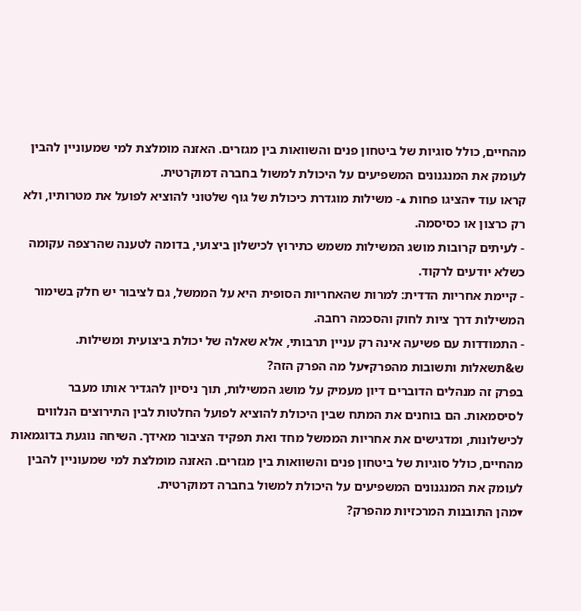מהחיים, כולל סוגיות של ביטחון פנים והשוואות בין מגזרים. האזנה מומלצת למי שמעוניין להבין לעומק את המנגנונים המשפיעים על היכולת למשול בחברה דמוקרטית.
קראו עוד ▾הציגו פחות ▴- משילות מוגדרת כיכולת של גוף שלטוני להוציא לפועל את מטרותיו, ולא רק כרצון או כסיסמה.
- לעיתים קרובות מושג המשילות משמש כתירוץ לכישלון ביצועי, בדומה לטענה שהרצפה עקומה כשלא יודעים לרקוד.
- קיימת אחריות הדדית: למרות שהאחריות הסופית היא על הממשל, גם לציבור יש חלק בשימור המשילות דרך ציות לחוק והסכמה רחבה.
- התמודדות עם פשיעה אינה רק עניין תרבותי, אלא שאלה של יכולת ביצועית ומשילות.
ש&תשאלות ותשובות מהפרק▾על מה הפרק הזה?
בפרק זה מנהלים הדוברים דיון מעמיק על מושג המשילות, תוך ניסיון להגדיר אותו מעבר לסיסמאות. הם בוחנים את המתח שבין היכולת להוציא לפועל החלטות לבין התירוצים הנלווים לכישלונות, ומדגישים את אחריות הממשל מחד ואת תפקיד הציבור מאידך. השיחה נוגעת בדוגמאות מהחיים, כולל סוגיות של ביטחון פנים והשוואות בין מגזרים. האזנה מומלצת למי שמעוניין להבין לעומק את המנגנונים המשפיעים על היכולת למשול בחברה דמוקרטית.
▾מהן התובנות המרכזיות מהפרק?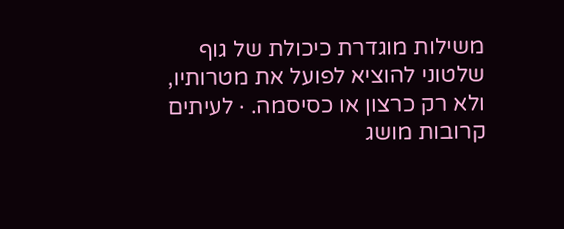משילות מוגדרת כיכולת של גוף שלטוני להוציא לפועל את מטרותיו, ולא רק כרצון או כסיסמה. · לעיתים קרובות מושג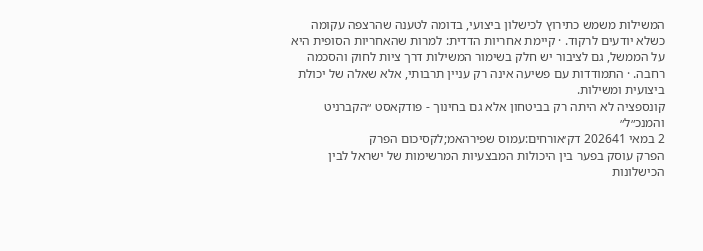המשילות משמש כתירוץ לכישלון ביצועי, בדומה לטענה שהרצפה עקומה כשלא יודעים לרקוד. · קיימת אחריות הדדית: למרות שהאחריות הסופית היא על הממשל, גם לציבור יש חלק בשימור המשילות דרך ציות לחוק והסכמה רחבה. · התמודדות עם פשיעה אינה רק עניין תרבותי, אלא שאלה של יכולת ביצועית ומשילות.
קונספציה לא היתה רק בביטחון אלא גם בחינוך - פודקאסט ״הקברניט והמנכ״ל״
2 במאי 202641 דק׳אורחים:עמוס שפירהאמ;לקסיכום הפרק
הפרק עוסק בפער בין היכולות המבצעיות המרשימות של ישראל לבין הכישלונות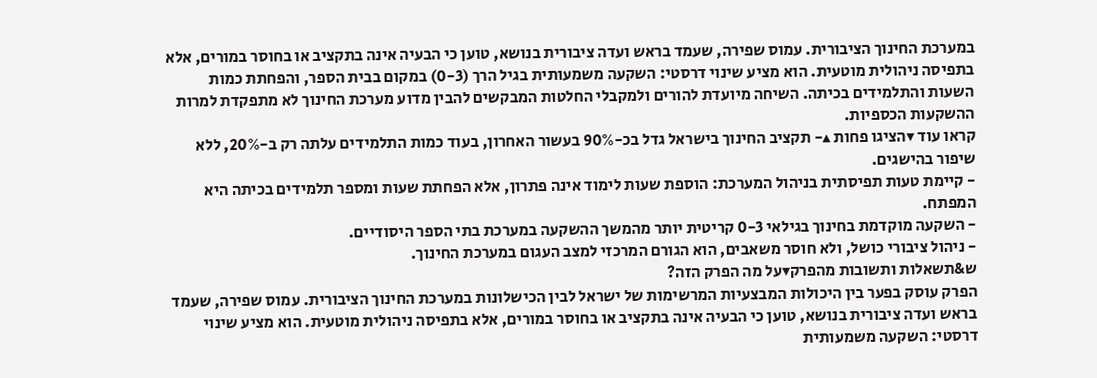במערכת החינוך הציבורית. עמוס שפירה, שעמד בראש ועדה ציבורית בנושא, טוען כי הבעיה אינה בתקציב או בחוסר במורים, אלא בתפיסה ניהולית מוטעית. הוא מציע שינוי דרסטי: השקעה משמעותית בגיל הרך (0-3) במקום בבית הספר, והפחתת כמות השעות והתלמידים בכיתה. השיחה מיועדת להורים ולמקבלי החלטות המבקשים להבין מדוע מערכת החינוך לא מתפקדת למרות ההשקעות הכספיות.
קראו עוד ▾הציגו פחות ▴- תקציב החינוך בישראל גדל בכ-90% בעשור האחרון, בעוד כמות התלמידים עלתה רק ב-20%, ללא שיפור בהישגים.
- קיימת טעות תפיסתית בניהול המערכת: הוספת שעות לימוד אינה פתרון, אלא הפחתת שעות ומספר תלמידים בכיתה היא המפתח.
- השקעה מוקדמת בחינוך בגילאי 0-3 קריטית יותר מהמשך ההשקעה במערכת בתי הספר היסודיים.
- ניהול ציבורי כושל, ולא חוסר משאבים, הוא הגורם המרכזי למצב העגום במערכת החינוך.
ש&תשאלות ותשובות מהפרק▾על מה הפרק הזה?
הפרק עוסק בפער בין היכולות המבצעיות המרשימות של ישראל לבין הכישלונות במערכת החינוך הציבורית. עמוס שפירה, שעמד בראש ועדה ציבורית בנושא, טוען כי הבעיה אינה בתקציב או בחוסר במורים, אלא בתפיסה ניהולית מוטעית. הוא מציע שינוי דרסטי: השקעה משמעותית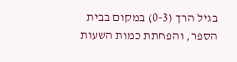בגיל הרך (0-3) במקום בבית הספר, והפחתת כמות השעות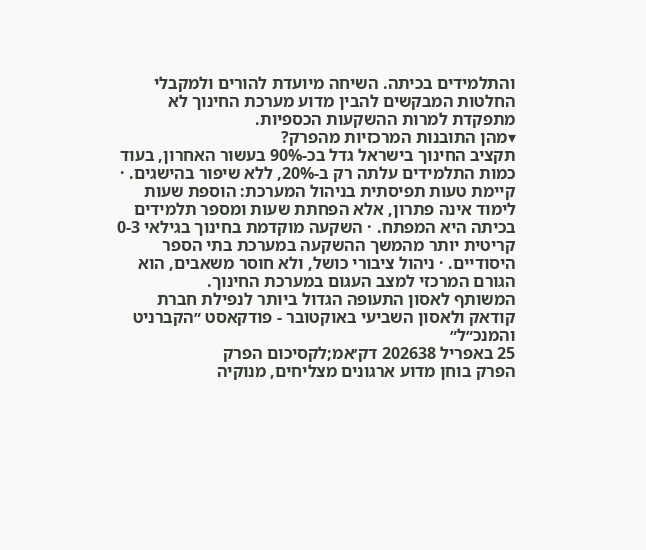והתלמידים בכיתה. השיחה מיועדת להורים ולמקבלי החלטות המבקשים להבין מדוע מערכת החינוך לא מתפקדת למרות ההשקעות הכספיות.
▾מהן התובנות המרכזיות מהפרק?
תקציב החינוך בישראל גדל בכ-90% בעשור האחרון, בעוד כמות התלמידים עלתה רק ב-20%, ללא שיפור בהישגים. · קיימת טעות תפיסתית בניהול המערכת: הוספת שעות לימוד אינה פתרון, אלא הפחתת שעות ומספר תלמידים בכיתה היא המפתח. · השקעה מוקדמת בחינוך בגילאי 0-3 קריטית יותר מהמשך ההשקעה במערכת בתי הספר היסודיים. · ניהול ציבורי כושל, ולא חוסר משאבים, הוא הגורם המרכזי למצב העגום במערכת החינוך.
המשותף לאסון התעופה הגדול ביותר לנפילת חברת קודאק ולאסון השביעי באוקטובר - פודקאסט ״הקברניט והמנכ״ל״
25 באפריל 202638 דק׳אמ;לקסיכום הפרק
הפרק בוחן מדוע ארגונים מצליחים, מנוקיה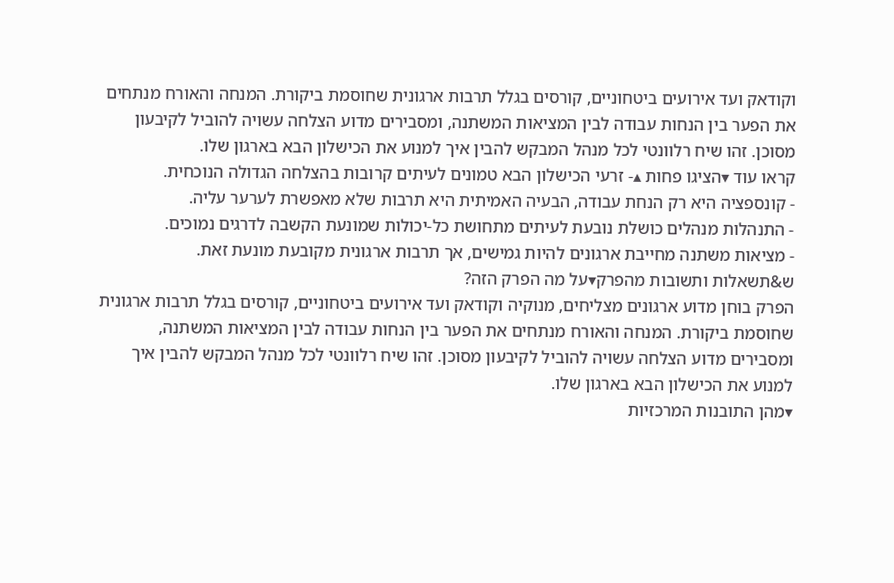וקודאק ועד אירועים ביטחוניים, קורסים בגלל תרבות ארגונית שחוסמת ביקורת. המנחה והאורח מנתחים את הפער בין הנחות עבודה לבין המציאות המשתנה, ומסבירים מדוע הצלחה עשויה להוביל לקיבעון מסוכן. זהו שיח רלוונטי לכל מנהל המבקש להבין איך למנוע את הכישלון הבא בארגון שלו.
קראו עוד ▾הציגו פחות ▴- זרעי הכישלון הבא טמונים לעיתים קרובות בהצלחה הגדולה הנוכחית.
- קונספציה היא רק הנחת עבודה, הבעיה האמיתית היא תרבות שלא מאפשרת לערער עליה.
- התנהלות מנהלים כושלת נובעת לעיתים מתחושת כל-יכולות שמונעת הקשבה לדרגים נמוכים.
- מציאות משתנה מחייבת ארגונים להיות גמישים, אך תרבות ארגונית מקובעת מונעת זאת.
ש&תשאלות ותשובות מהפרק▾על מה הפרק הזה?
הפרק בוחן מדוע ארגונים מצליחים, מנוקיה וקודאק ועד אירועים ביטחוניים, קורסים בגלל תרבות ארגונית שחוסמת ביקורת. המנחה והאורח מנתחים את הפער בין הנחות עבודה לבין המציאות המשתנה, ומסבירים מדוע הצלחה עשויה להוביל לקיבעון מסוכן. זהו שיח רלוונטי לכל מנהל המבקש להבין איך למנוע את הכישלון הבא בארגון שלו.
▾מהן התובנות המרכזיות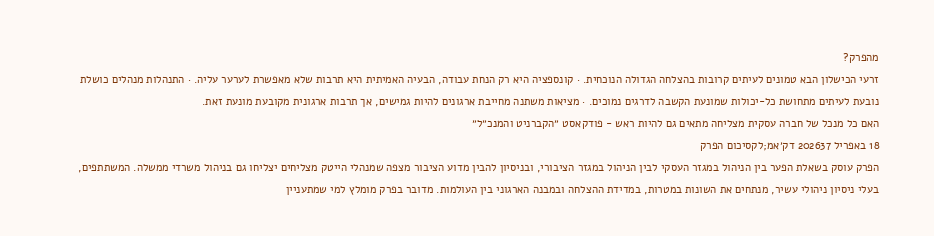מהפרק?
זרעי הכישלון הבא טמונים לעיתים קרובות בהצלחה הגדולה הנוכחית. · קונספציה היא רק הנחת עבודה, הבעיה האמיתית היא תרבות שלא מאפשרת לערער עליה. · התנהלות מנהלים כושלת נובעת לעיתים מתחושת כל-יכולות שמונעת הקשבה לדרגים נמוכים. · מציאות משתנה מחייבת ארגונים להיות גמישים, אך תרבות ארגונית מקובעת מונעת זאת.
האם כל מנכל של חברה עסקית מצליחה מתאים גם להיות ראש - פודקאסט ״הקברניט והמנכ״ל״
18 באפריל 202637 דק׳אמ;לקסיכום הפרק
הפרק עוסק בשאלת הפער בין הניהול במגזר העסקי לבין הניהול במגזר הציבורי, ובניסיון להבין מדוע הציבור מצפה שמנהלי הייטק מצליחים יצליחו גם בניהול משרדי ממשלה. המשתתפים, בעלי ניסיון ניהולי עשיר, מנתחים את השונות במטרות, במדידת ההצלחה ובמבנה הארגוני בין העולמות. מדובר בפרק מומלץ למי שמתעניין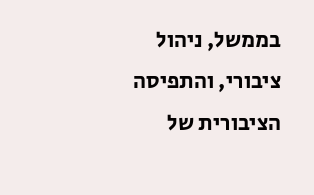בממשל, ניהול ציבורי, והתפיסה הציבורית של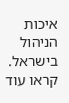איכות הניהול בישראל.
קראו עוד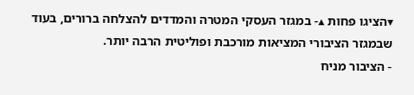▾הציגו פחות ▴- במגזר העסקי המטרה והמדדים להצלחה ברורים, בעוד שבמגזר הציבורי המציאות מורכבת ופוליטית הרבה יותר.
- הציבור מניח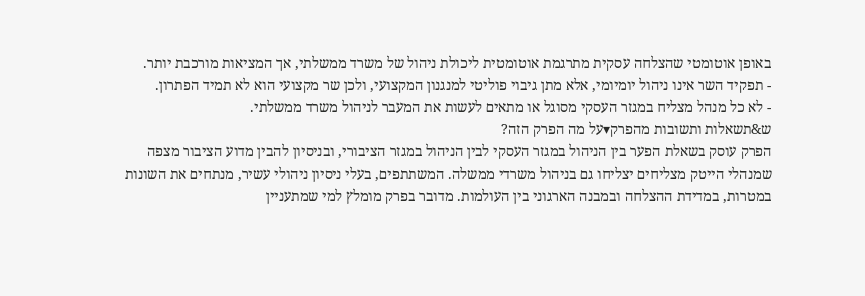באופן אוטומטי שהצלחה עסקית מתרגמת אוטומטית ליכולת ניהול של משרד ממשלתי, אך המציאות מורכבת יותר.
- תפקיד השר אינו ניהול יומיומי, אלא מתן גיבוי פוליטי למנגנון המקצועי, ולכן שר מקצועי הוא לא תמיד הפתרון.
- לא כל מנהל מצליח במגזר העסקי מסוגל או מתאים לעשות את המעבר לניהול משרד ממשלתי.
ש&תשאלות ותשובות מהפרק▾על מה הפרק הזה?
הפרק עוסק בשאלת הפער בין הניהול במגזר העסקי לבין הניהול במגזר הציבורי, ובניסיון להבין מדוע הציבור מצפה שמנהלי הייטק מצליחים יצליחו גם בניהול משרדי ממשלה. המשתתפים, בעלי ניסיון ניהולי עשיר, מנתחים את השונות במטרות, במדידת ההצלחה ובמבנה הארגוני בין העולמות. מדובר בפרק מומלץ למי שמתעניין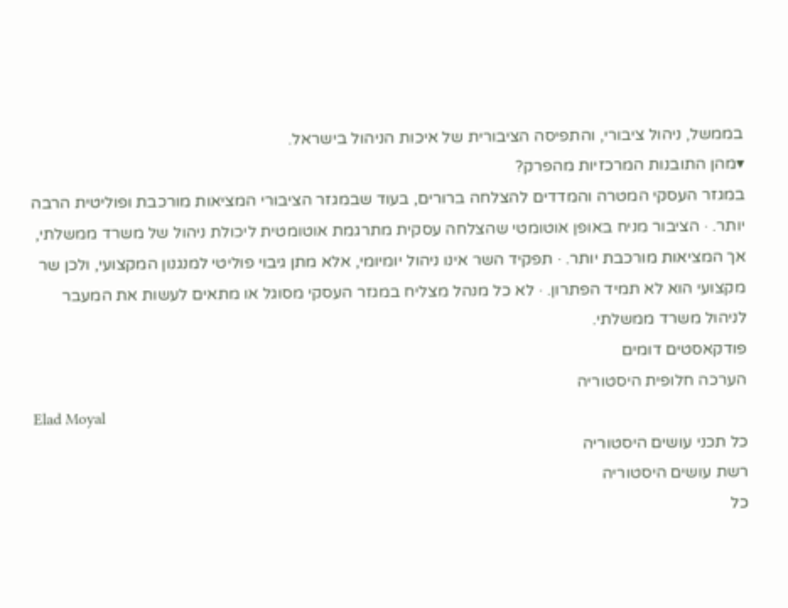בממשל, ניהול ציבורי, והתפיסה הציבורית של איכות הניהול בישראל.
▾מהן התובנות המרכזיות מהפרק?
במגזר העסקי המטרה והמדדים להצלחה ברורים, בעוד שבמגזר הציבורי המציאות מורכבת ופוליטית הרבה יותר. · הציבור מניח באופן אוטומטי שהצלחה עסקית מתרגמת אוטומטית ליכולת ניהול של משרד ממשלתי, אך המציאות מורכבת יותר. · תפקיד השר אינו ניהול יומיומי, אלא מתן גיבוי פוליטי למנגנון המקצועי, ולכן שר מקצועי הוא לא תמיד הפתרון. · לא כל מנהל מצליח במגזר העסקי מסוגל או מתאים לעשות את המעבר לניהול משרד ממשלתי.
פודקאסטים דומים
הערכה חלופית היסטוריה
Elad Moyal
כל תכני עושים היסטוריה
רשת עושים היסטוריה
כל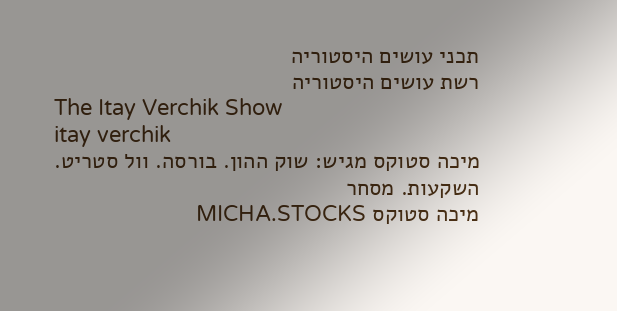תכני עושים היסטוריה
רשת עושים היסטוריה
The Itay Verchik Show
itay verchik
מיכה סטוקס מגיש: שוק ההון. בורסה. וול סטריט. השקעות. מסחר
מיכה סטוקס MICHA.STOCKS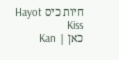חיות כיס Hayot Kiss
כאן | Kan